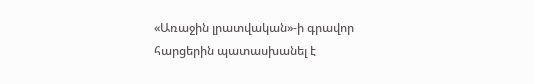«Առաջին լրատվական»-ի գրավոր հարցերին պատասխանել է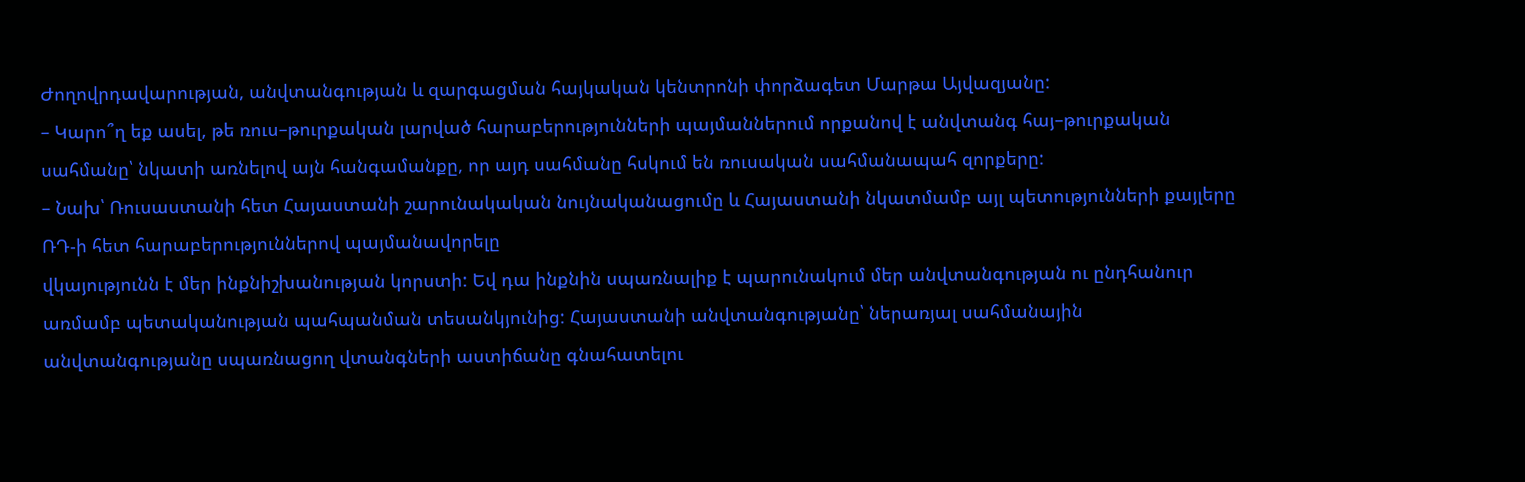Ժողովրդավարության, անվտանգության և զարգացման հայկական կենտրոնի փորձագետ Մարթա Այվազյանը:
– Կարո՞ղ եք ասել, թե ռուս–թուրքական լարված հարաբերությունների պայմաններում որքանով է անվտանգ հայ–թուրքական սահմանը՝ նկատի առնելով այն հանգամանքը, որ այդ սահմանը հսկում են ռուսական սահմանապահ զորքերը:
– Նախ՝ Ռուսաստանի հետ Հայաստանի շարունակական նույնականացումը և Հայաստանի նկատմամբ այլ պետությունների քայլերը ՌԴ-ի հետ հարաբերություններով պայմանավորելը
վկայությունն է մեր ինքնիշխանության կորստի: Եվ դա ինքնին սպառնալիք է պարունակում մեր անվտանգության ու ընդհանուր առմամբ պետականության պահպանման տեսանկյունից: Հայաստանի անվտանգությանը՝ ներառյալ սահմանային անվտանգությանը սպառնացող վտանգների աստիճանը գնահատելու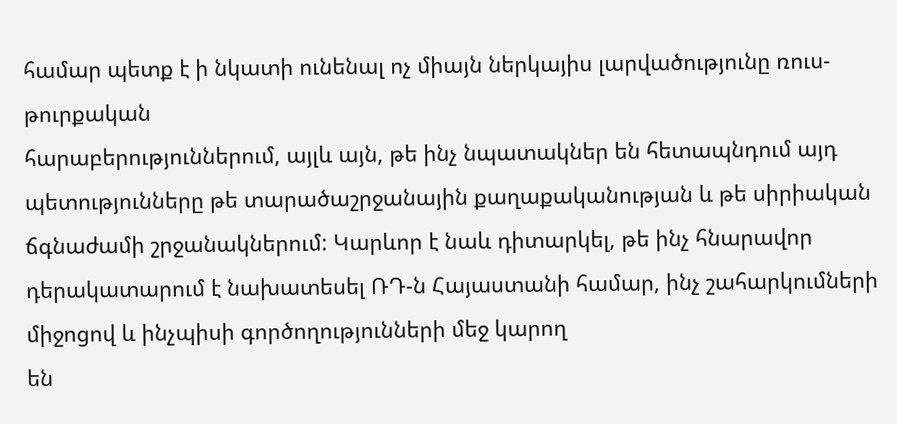համար պետք է ի նկատի ունենալ ոչ միայն ներկայիս լարվածությունը ռուս-թուրքական
հարաբերություններում, այլև այն, թե ինչ նպատակներ են հետապնդում այդ պետությունները թե տարածաշրջանային քաղաքականության և թե սիրիական ճգնաժամի շրջանակներում: Կարևոր է նաև դիտարկել, թե ինչ հնարավոր դերակատարում է նախատեսել ՌԴ-ն Հայաստանի համար, ինչ շահարկումների միջոցով և ինչպիսի գործողությունների մեջ կարող
են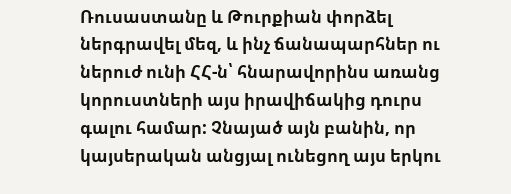Ռուսաստանը և Թուրքիան փորձել ներգրավել մեզ, և ինչ ճանապարհներ ու ներուժ ունի ՀՀ-ն՝ հնարավորինս առանց կորուստների այս իրավիճակից դուրս գալու համար: Չնայած այն բանին, որ կայսերական անցյալ ունեցող այս երկու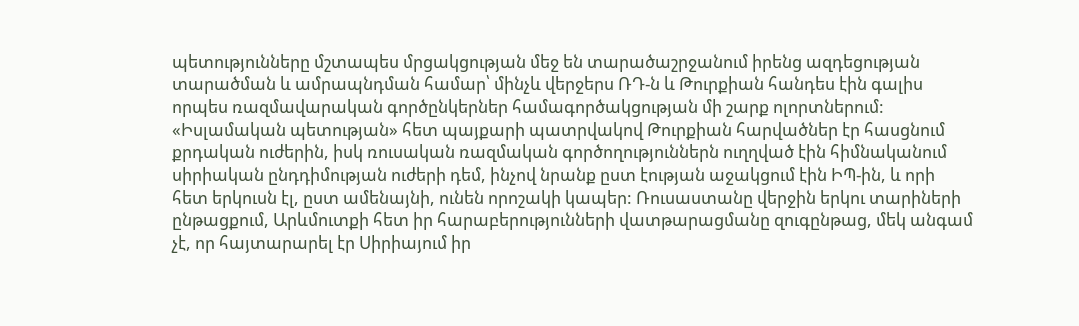պետությունները մշտապես մրցակցության մեջ են տարածաշրջանում իրենց ազդեցության տարածման և ամրապնդման համար՝ մինչև վերջերս ՌԴ-ն և Թուրքիան հանդես էին գալիս որպես ռազմավարական գործընկերներ համագործակցության մի շարք ոլորտներում: «Իսլամական պետության» հետ պայքարի պատրվակով Թուրքիան հարվածներ էր հասցնում քրդական ուժերին, իսկ ռուսական ռազմական գործողություններն ուղղված էին հիմնականում սիրիական ընդդիմության ուժերի դեմ, ինչով նրանք ըստ էության աջակցում էին ԻՊ-ին, և որի հետ երկուսն էլ, ըստ ամենայնի, ունեն որոշակի կապեր: Ռուսաստանը վերջին երկու տարիների ընթացքում, Արևմուտքի հետ իր հարաբերությունների վատթարացմանը զուգընթաց, մեկ անգամ չէ, որ հայտարարել էր Սիրիայում իր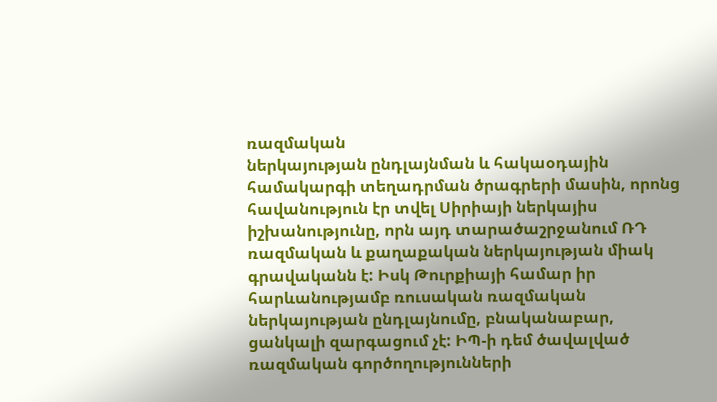ռազմական
ներկայության ընդլայնման և հակաօդային համակարգի տեղադրման ծրագրերի մասին, որոնց հավանություն էր տվել Սիրիայի ներկայիս իշխանությունը, որն այդ տարածաշրջանում ՌԴ
ռազմական և քաղաքական ներկայության միակ գրավականն է: Իսկ Թուրքիայի համար իր հարևանությամբ ռուսական ռազմական ներկայության ընդլայնումը, բնականաբար, ցանկալի զարգացում չէ: ԻՊ-ի դեմ ծավալված ռազմական գործողությունների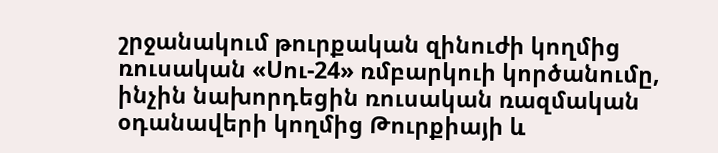շրջանակում թուրքական զինուժի կողմից ռուսական «Սու-24» ռմբարկուի կործանումը, ինչին նախորդեցին ռուսական ռազմական օդանավերի կողմից Թուրքիայի և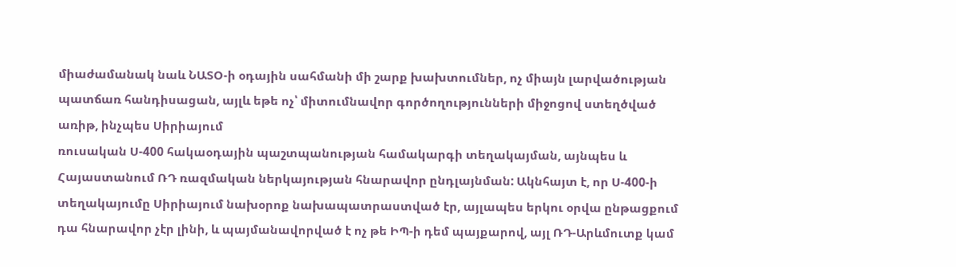միաժամանակ նաև ՆԱՏՕ-ի օդային սահմանի մի շարք խախտումներ, ոչ միայն լարվածության պատճառ հանդիսացան, այլև եթե ոչ՝ միտումնավոր գործողությունների միջոցով ստեղծված առիթ, ինչպես Սիրիայում
ռուսական Ս-400 հակաօդային պաշտպանության համակարգի տեղակայման, այնպես և Հայաստանում ՌԴ ռազմական ներկայության հնարավոր ընդլայնման: Ակնհայտ է, որ Ս-400-ի տեղակայումը Սիրիայում նախօրոք նախապատրաստված էր, այլապես երկու օրվա ընթացքում դա հնարավոր չէր լինի, և պայմանավորված է ոչ թե ԻՊ-ի դեմ պայքարով, այլ ՌԴ-Արևմուտք կամ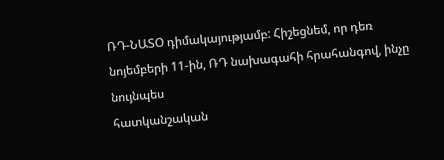ՌԴ-ՆԱՏՕ դիմակայությամբ: Հիշեցնեմ, որ դեռ նոյեմբերի 11-ին, ՌԴ նախագահի հրահանգով, ինչը նույնպես
հատկանշական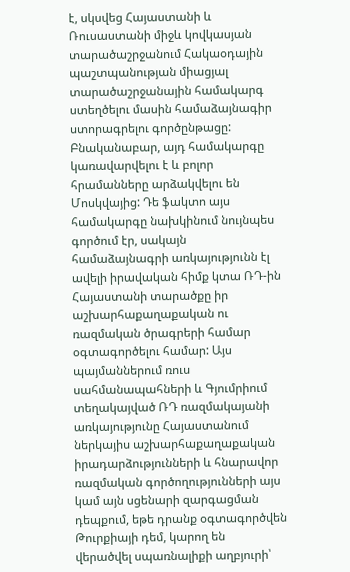է, սկսվեց Հայաստանի և Ռուսաստանի միջև կովկասյան տարածաշրջանում Հակաօդային պաշտպանության միացյալ տարածաշրջանային համակարգ ստեղծելու մասին համաձայնագիր ստորագրելու գործընթացը: Բնականաբար, այդ համակարգը կառավարվելու է և բոլոր հրամանները արձակվելու են Մոսկվայից: Դե ֆակտո այս համակարգը նախկինում նույնպես գործում էր, սակայն համաձայնագրի առկայությունն էլ ավելի իրավական հիմք կտա ՌԴ-ին Հայաստանի տարածքը իր աշխարհաքաղաքական ու ռազմական ծրագրերի համար օգտագործելու համար: Այս պայմաններում ռուս սահմանապահների և Գյումրիում տեղակայված ՌԴ ռազմակայանի առկայությունը Հայաստանում ներկայիս աշխարհաքաղաքական իրադարձությունների և հնարավոր ռազմական գործողությունների այս կամ այն սցենարի զարգացման դեպքում, եթե դրանք օգտագործվեն Թուրքիայի դեմ, կարող են
վերածվել սպառնալիքի աղբյուրի՝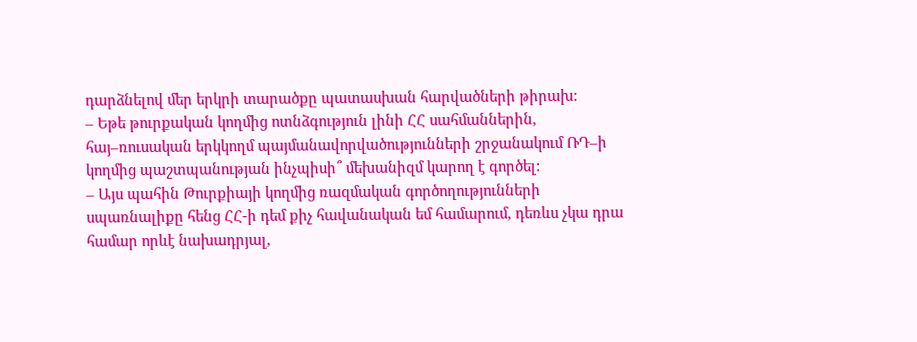դարձնելով մեր երկրի տարածքը պատասխան հարվածների թիրախ:
– Եթե թուրքական կողմից ոտնձգություն լինի ՀՀ սահմաններին, հայ–ռուսական երկկողմ պայմանավորվածությունների շրջանակում ՌԴ–ի կողմից պաշտպանության ինչպիսի՞ մեխանիզմ կարող է գործել:
– Այս պահին Թուրքիայի կողմից ռազմական գործողությունների սպառնալիքը հենց ՀՀ-ի դեմ քիչ հավանական եմ համարում, դեռևս չկա դրա համար որևէ նախադրյալ,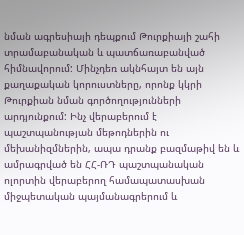նման ագրեսիայի դեպքում Թուրքիայի շահի տրամաբանական և պատճառաբանված հիմնավորում: Մինչդեռ ակնհայտ են այն քաղաքական կորուստները, որոնք կկրի Թուրքիան նման գործողությունների արդյունքում: Ինչ վերաբերում է պաշտպանության մեթոդներին ու մեխանիզմներին, ապա դրանք բազմաթիվ են և ամրագրված են ՀՀ-ՌԴ պաշտպանական ոլորտին վերաբերող համապատասխան միջպետական պայմանագրերում և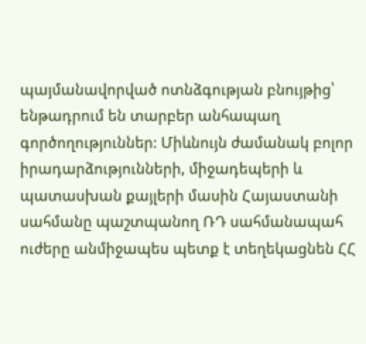պայմանավորված ոտնձգության բնույթից՝ ենթադրում են տարբեր անհապաղ գործողություններ: Միևնույն ժամանակ բոլոր իրադարձությունների, միջադեպերի և պատասխան քայլերի մասին Հայաստանի սահմանը պաշտպանող ՌԴ սահմանապահ ուժերը անմիջապես պետք է տեղեկացնեն ՀՀ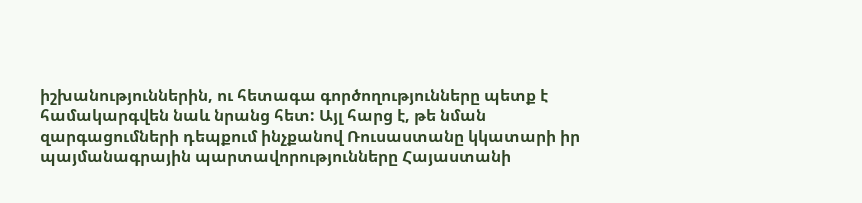իշխանություններին, ու հետագա գործողությունները պետք է համակարգվեն նաև նրանց հետ: Այլ հարց է, թե նման զարգացումների դեպքում ինչքանով Ռուսաստանը կկատարի իր պայմանագրային պարտավորությունները Հայաստանի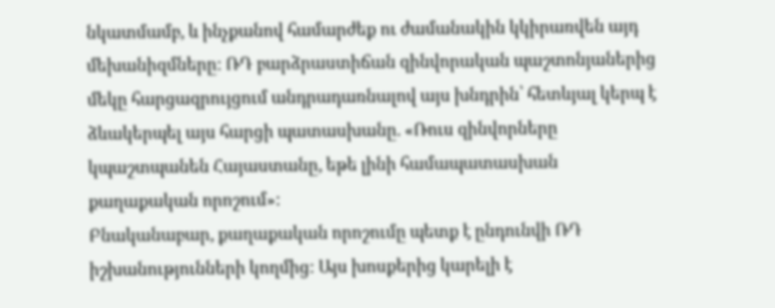նկատմամբ, և ինչքանով համարժեք ու ժամանակին կկիրառվեն այդ մեխանիզմները: ՌԴ բարձրաստիճան զինվորական պաշտոնյաներից մեկը հարցազրույցում անդրադառնալով այս խնդրին՝ հետևյալ կերպ է ձևակերպել այս հարցի պատասխանը. «Ռուս զինվորները կպաշտպանեն Հայաստանը, եթե լինի համապատասխան քաղաքական որոշում»:
Բնականաբար, քաղաքական որոշումը պետք է ընդունվի ՌԴ իշխանությունների կողմից: Այս խոսքերից կարելի է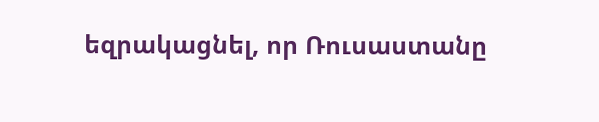եզրակացնել, որ Ռուսաստանը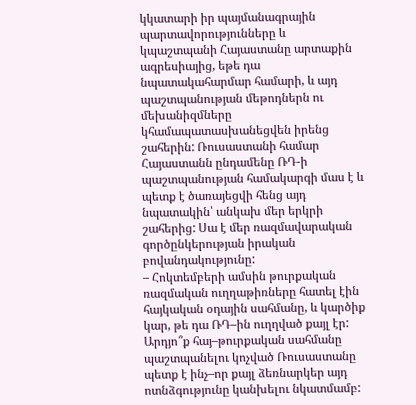կկատարի իր պայմանագրային պարտավորությունները և կպաշտպանի Հայաստանը արտաքին ագրեսիայից, եթե դա նպատակահարմար համարի, և այդ պաշտպանության մեթոդներն ու մեխանիզմները կհամապատասխանեցվեն իրենց շահերին: Ռուսաստանի համար Հայաստանն ընդամենը ՌԴ-ի պաշտպանության համակարգի մաս է և պետք է ծառայեցվի հենց այդ նպատակին՝ անկախ մեր երկրի շահերից: Սա է մեր ռազմավարական գործընկերության իրական բովանդակությունը:
– Հոկտեմբերի ամսին թուրքական ռազմական ուղղաթիռները հատել էին հայկական օդային սահմանը, և կարծիք կար, թե դա ՌԴ–ին ուղղված քայլ էր: Արդյո՞ք հայ–թուրքական սահմանը պաշտպանելու կոչված Ռուսաստանը պետք է ինչ–որ քայլ ձեռնարկեր այդ ոտնձգությունը կանխելու նկատմամբ: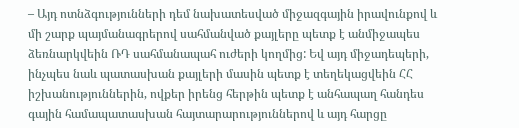– Այդ ոտնձգությունների դեմ նախատեսված միջազգային իրավունքով և մի շարք պայմանագրերով սահմանված քայլերը պետք է անմիջապես ձեռնարկվեին ՌԴ սահմանապահ ուժերի կողմից: Եվ այդ միջադեպերի, ինչպես նաև պատասխան քայլերի մասին պետք է տեղեկացվեին ՀՀ իշխանություններին, ովքեր իրենց հերթին պետք է անհապաղ հանդես գային համապատասխան հայտարարություններով և այդ հարցը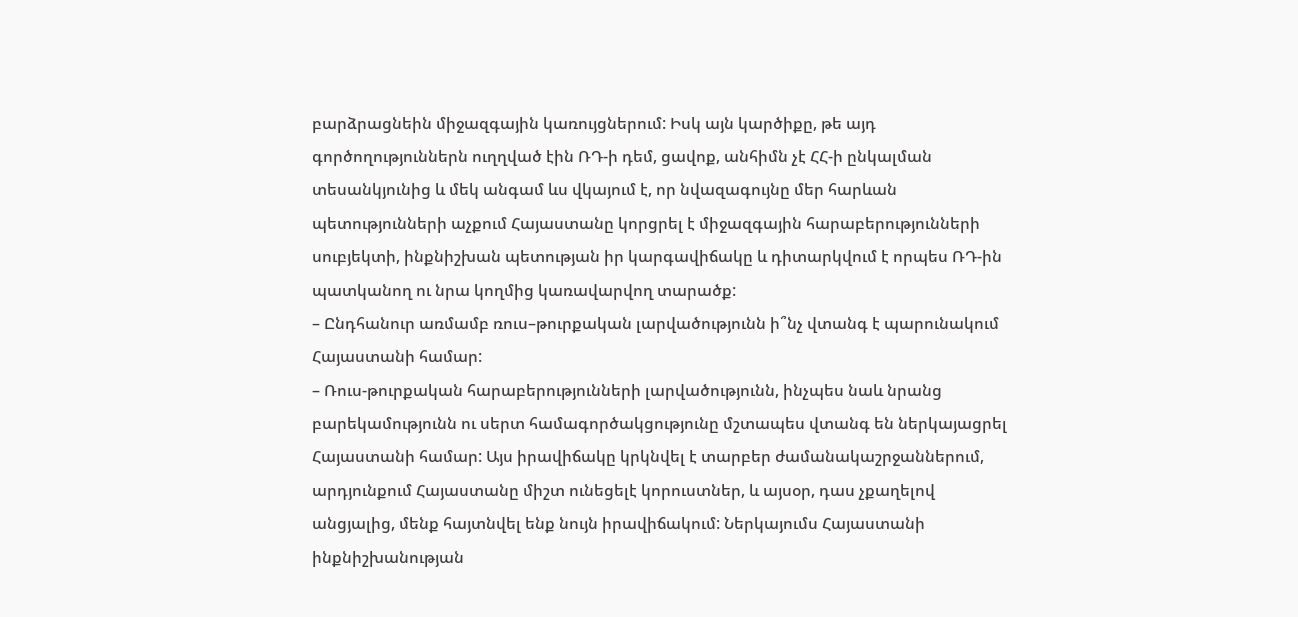բարձրացնեին միջազգային կառույցներում: Իսկ այն կարծիքը, թե այդ գործողություններն ուղղված էին ՌԴ-ի դեմ, ցավոք, անհիմն չէ ՀՀ-ի ընկալման տեսանկյունից և մեկ անգամ ևս վկայում է, որ նվազագույնը մեր հարևան պետությունների աչքում Հայաստանը կորցրել է միջազգային հարաբերությունների սուբյեկտի, ինքնիշխան պետության իր կարգավիճակը և դիտարկվում է որպես ՌԴ-ին պատկանող ու նրա կողմից կառավարվող տարածք:
– Ընդհանուր առմամբ ռուս–թուրքական լարվածությունն ի՞նչ վտանգ է պարունակում Հայաստանի համար:
– Ռուս-թուրքական հարաբերությունների լարվածությունն, ինչպես նաև նրանց բարեկամությունն ու սերտ համագործակցությունը մշտապես վտանգ են ներկայացրել Հայաստանի համար: Այս իրավիճակը կրկնվել է տարբեր ժամանակաշրջաններում, արդյունքում Հայաստանը միշտ ունեցելէ կորուստներ, և այսօր, դաս չքաղելով անցյալից, մենք հայտնվել ենք նույն իրավիճակում: Ներկայումս Հայաստանի ինքնիշխանության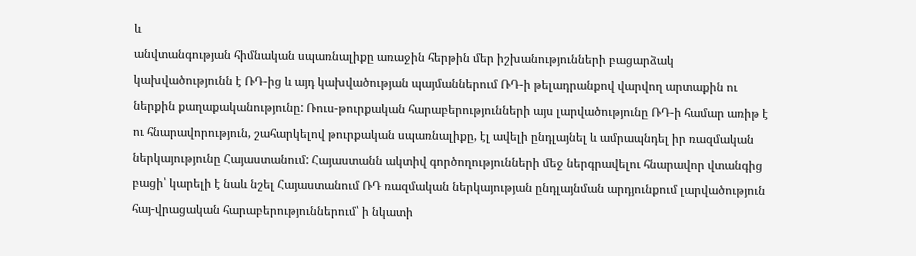և
անվտանգության հիմնական սպառնալիքը առաջին հերթին մեր իշխանությունների բացարձակ կախվածությունն է ՌԴ-ից և այդ կախվածության պայմաններում ՌԴ-ի թելադրանքով վարվող արտաքին ու ներքին քաղաքականությունը: Ռուս-թուրքական հարաբերությունների այս լարվածությունը ՌԴ-ի համար առիթ է ու հնարավորություն, շահարկելով թուրքական սպառնալիքը, էլ ավելի ընդլայնել և ամրապնդել իր ռազմական ներկայությունը Հայաստանում: Հայաստանն ակտիվ գործողությունների մեջ ներգրավելու հնարավոր վտանգից բացի՝ կարելի է նաև նշել Հայաստանում ՌԴ ռազմական ներկայության ընդլայնման արդյունքում լարվածություն հայ-վրացական հարաբերություններում՝ ի նկատի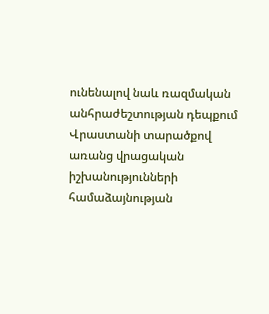ունենալով նաև ռազմական անհրաժեշտության դեպքում
Վրաստանի տարածքով առանց վրացական իշխանությունների համաձայնության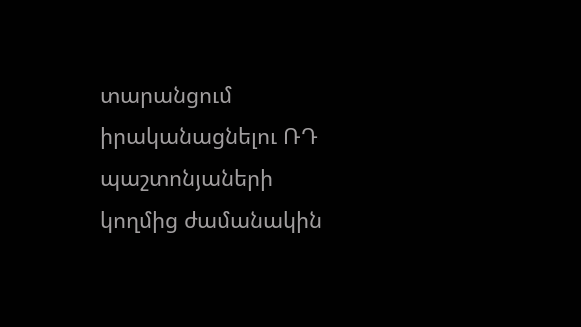տարանցում իրականացնելու ՌԴ պաշտոնյաների
կողմից ժամանակին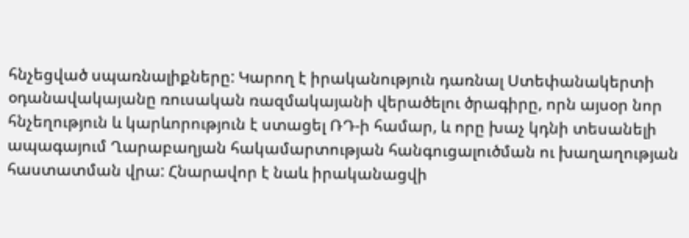հնչեցված սպառնալիքները: Կարող է իրականություն դառնալ Ստեփանակերտի օդանավակայանը ռուսական ռազմակայանի վերածելու ծրագիրը, որն այսօր նոր հնչեղություն և կարևորություն է ստացել ՌԴ-ի համար, և որը խաչ կդնի տեսանելի ապագայում Ղարաբաղյան հակամարտության հանգուցալուծման ու խաղաղության հաստատման վրա: Հնարավոր է նաև իրականացվի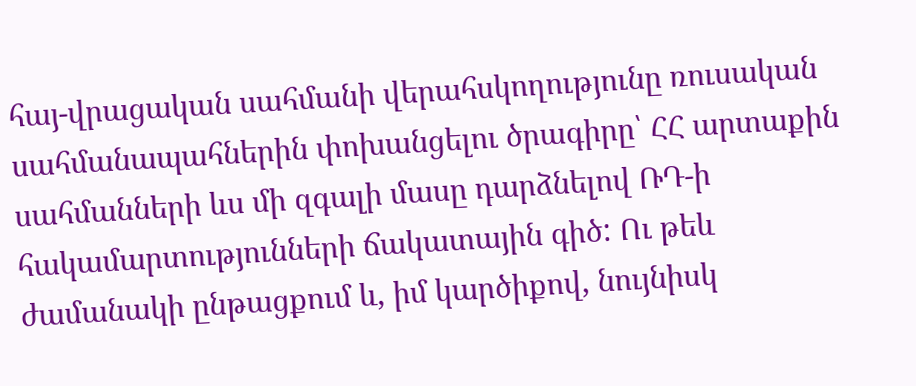հայ-վրացական սահմանի վերահսկողությունը ռուսական սահմանապահներին փոխանցելու ծրագիրը՝ ՀՀ արտաքին սահմանների ևս մի զգալի մասը դարձնելով ՌԴ-ի հակամարտությունների ճակատային գիծ: Ու թեև
ժամանակի ընթացքում և, իմ կարծիքով, նույնիսկ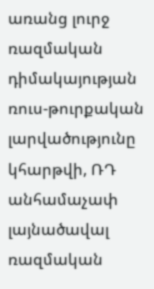առանց լուրջ ռազմական դիմակայության ռուս-թուրքական լարվածությունը կհարթվի, ՌԴ անհամաչափ լայնածավալ ռազմական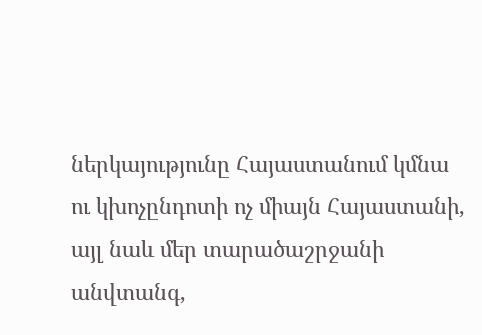ներկայությունը Հայաստանում կմնա ու կխոչընդոտի ոչ միայն Հայաստանի, այլ նաև մեր տարածաշրջանի անվտանգ,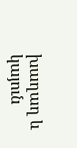խաղաղ և կայուն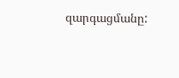զարգացմանը: